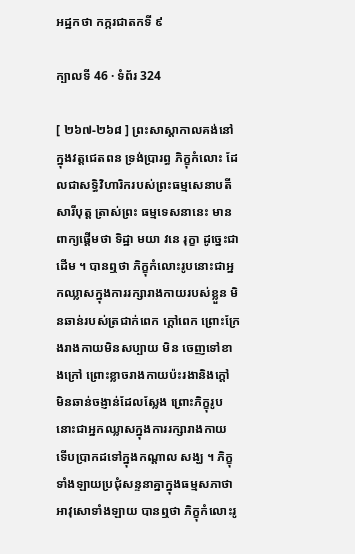អដ្ឋកថា កក្ករជាតកទី ៩

ក្បាលទី 46 · ទំព័រ 324

[ ២៦៧-២៦៨ ] ព្រះសាស្តាកាលគង់នៅក្នុងវត្តជេតពន ទ្រង់ប្រារព្ធ ភិក្ខុកំលោះ ដែលជាសទ្ធិវិហារិករបស់ព្រះធម្មសេនាបតីសារីបុត្ត ត្រាស់ព្រះ ធម្មទេសនានេះ មានពាក្យផ្តើមថា ទិដ្ឋា មយា វនេ រុក្ខា ដូច្នេះជាដើម ។ បានឮថា ភិក្ខុកំលោះរូបនោះជាអ្នកឈ្លាសក្នុងការរក្សារាងកាយរបស់ខ្លួន មិនឆាន់របស់ត្រជាក់ពេក ក្តៅពេក ព្រោះក្រែងរាងកាយមិនសប្បាយ មិន ចេញទៅខាងក្រៅ ព្រោះខ្លាចរាងកាយប៉ះរងានិងក្តៅ មិនឆាន់ចង្ញាន់ដែលស្លែង ព្រោះភិក្ខុរូបនោះជាអ្នកឈ្លាសក្នុងការរក្សារាងកាយ ទើបប្រាកដទៅក្នុងកណ្តាល សង្ឃ ។ ភិក្ខុទាំងឡាយប្រជុំសន្ទនាគ្នាក្នុងធម្មសភាថា អាវុសោទាំងឡាយ បានឮថា ភិក្ខុកំលោះរូ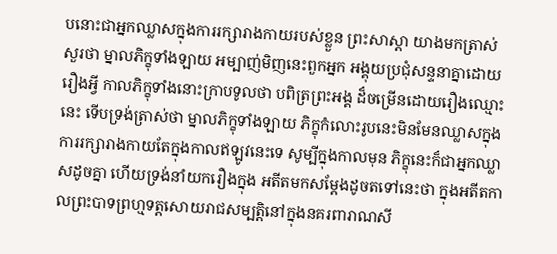បនោះជាអ្នកឈ្លាសក្នុងការរក្សារាងកាយរបស់ខ្លួន ព្រះសាស្តា យាងមកត្រាស់សួរថា ម្នាលភិក្ខុទាំងឡាយ អម្បាញ់មិញនេះពួកអ្នក អង្គុយប្រជុំសន្ទនាគ្នាដោយរឿងអ្វី កាលភិក្ខុទាំងនោះក្រាបទូលថា បពិត្រព្រះអង្គ ដ៏ចម្រើនដោយរឿងឈ្មោះនេះ ទើបទ្រង់ត្រាស់ថា ម្នាលភិក្ខុទាំងឡាយ ភិក្ខុកំលោះរូបនេះមិនមែនឈ្លាសក្នុងការរក្សារាងកាយតែក្នុងកាលឥឡូវនេះទេ សូម្បីក្នុងកាលមុន ភិក្ខុនេះក៏ជាអ្នកឈ្លាសដូចគ្នា ហើយទ្រង់នាំយករឿងក្នុង អតីតមកសម្តែងដូចតទៅនេះថា ក្នុងអតីតកាលព្រះបាទព្រហ្មទត្តសោយរាជសម្បត្តិនៅក្នុងនគរពារាណសី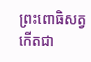ព្រះពោធិសត្វកើតជា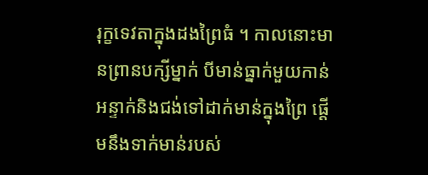រុក្ខទេវតាក្នុងដងព្រៃធំ ។ កាលនោះមានព្រានបក្សីម្នាក់ បីមាន់ធ្នាក់មួយកាន់អន្ទាក់និងជង់ទៅដាក់មាន់ក្នុងព្រៃ ផ្តើមនឹងទាក់មាន់របស់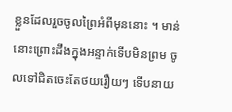ខ្លួនដែលរួចចូលព្រៃអំពីមុននោះ ។ មាន់នោះព្រោះដឹងក្នុងអន្ទាក់ទើបមិនព្រម ចូលទៅជិតចេះតែថយរឿយៗ ទើបនាយ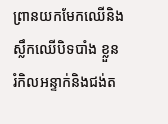ព្រានយកមែកឈើនិងស្លឹកឈើបិទបាំង ខ្លួន រំកិលអន្ទាក់និងជង់ត